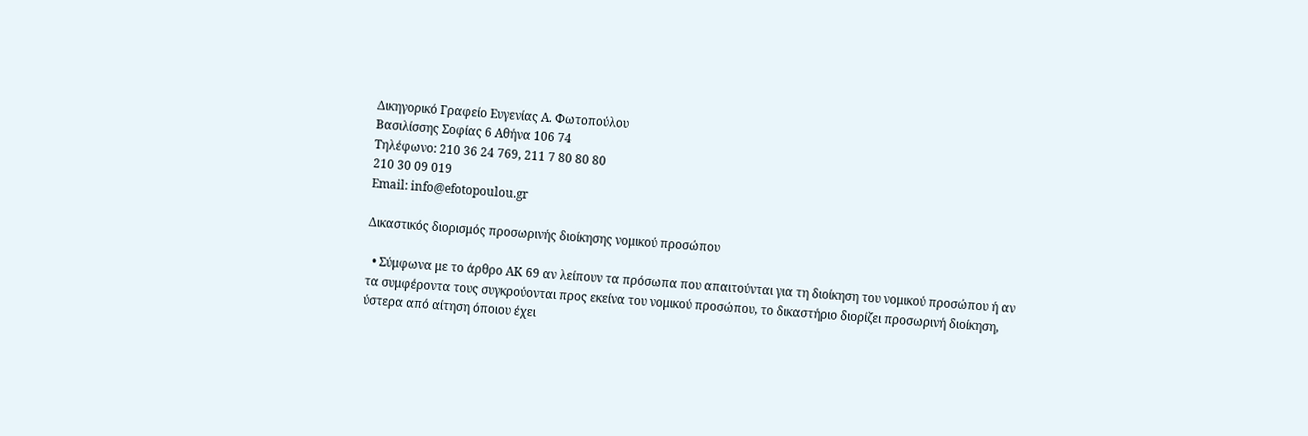Δικηγορικό Γραφείο Ευγενίας Α. Φωτοπούλου
Βασιλίσσης Σοφίας 6 Αθήνα 106 74
Τηλέφωνο: 210 36 24 769, 211 7 80 80 80
210 30 09 019
Email: info@efotopoulou.gr

Δικαστικός διορισμός προσωρινής διοίκησης νομικού προσώπου

  • Σύμφωνα με το άρθρο ΑΚ 69 αν λείπουν τα πρόσωπα που απαιτούνται για τη διοίκηση του νομικού προσώπου ή αν τα συμφέροντα τους συγκρούονται προς εκείνα του νομικού προσώπου, το δικαστήριο διορίζει προσωρινή διοίκηση, ύστερα από αίτηση όποιου έχει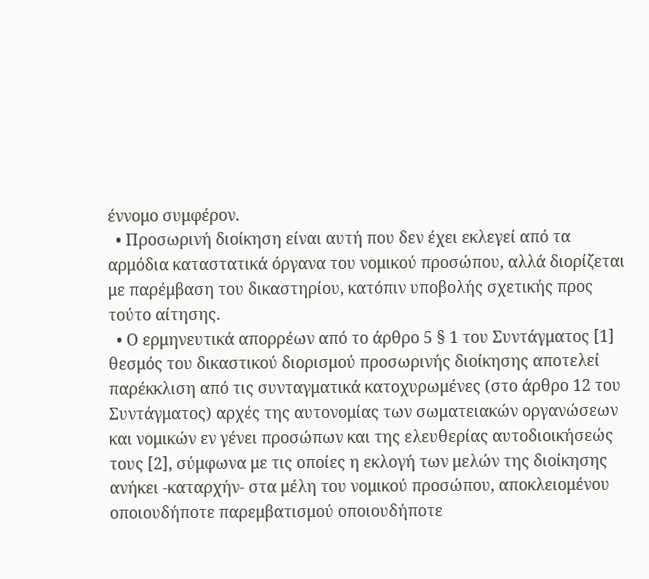έννομο συμφέρον.
  • Προσωρινή διοίκηση είναι αυτή που δεν έχει εκλεγεί από τα αρμόδια καταστατικά όργανα του νομικού προσώπου, αλλά διορίζεται με παρέμβαση του δικαστηρίου, κατόπιν υποβολής σχετικής προς τούτο αίτησης.
  • Ο ερμηνευτικά απορρέων από το άρθρο 5 § 1 του Συντάγματος [1] θεσμός του δικαστικού διορισμού προσωρινής διοίκησης αποτελεί παρέκκλιση από τις συνταγματικά κατοχυρωμένες (στο άρθρο 12 του Συντάγματος) αρχές της αυτονομίας των σωματειακών οργανώσεων και νομικών εν γένει προσώπων και της ελευθερίας αυτοδιοικήσεώς τους [2], σύμφωνα με τις οποίες η εκλογή των μελών της διοίκησης ανήκει -καταρχήν- στα μέλη του νομικού προσώπου, αποκλειομένου οποιουδήποτε παρεμβατισμού οποιουδήποτε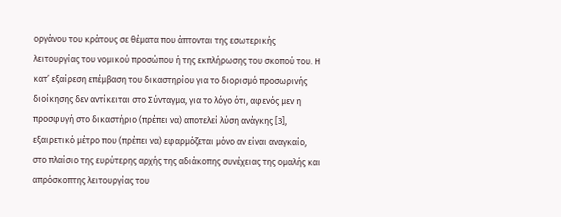οργάνου του κράτους σε θέματα που άπτονται της εσωτερικής λειτουργίας του νομικού προσώπου ή της εκπλήρωσης του σκοπού του. Η κατ’ εξαίρεση επέμβαση του δικαστηρίου για το διορισμό προσωρινής διοίκησης δεν αντίκειται στο Σύνταγμα, για το λόγο ότι, αφενός μεν η προσφυγή στο δικαστήριο (πρέπει να) αποτελεί λύση ανάγκης [3], εξαιρετικό μέτρο που (πρέπει να) εφαρμόζεται μόνο αν είναι αναγκαίο, στο πλαίσιο της ευρύτερης αρχής της αδιάκοπης συνέχειας της ομαλής και απρόσκοπτης λειτουργίας του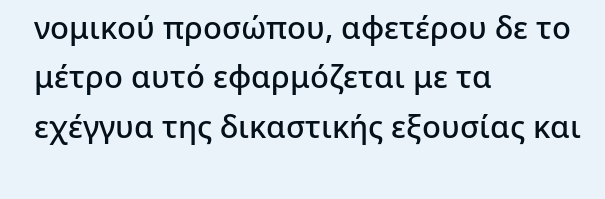νομικού προσώπου, αφετέρου δε το μέτρο αυτό εφαρμόζεται με τα εχέγγυα της δικαστικής εξουσίας και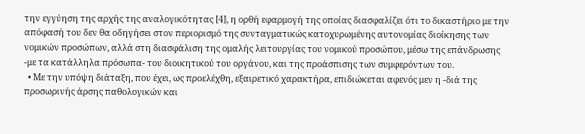την εγγύηση της αρχής της αναλογικότητας [4], η ορθή εφαρμογή της οποίας διασφαλίζει ότι το δικαστήριο με την απόφασή του δεν θα οδηγήσει στον περιορισμό της συνταγματικώς κατοχυρωμένης αυτονομίας διοίκησης των νομικών προσώπων, αλλά στη διασφάλιση της ομαλής λειτουργίας του νομικού προσώπου, μέσω της επάνδρωσης -με τα κατάλληλα πρόσωπα- του διοικητικού του οργάνου, και της προάσπισης των συμφερόντων του.
  • Με την υπόψη διάταξη, που έχει, ως προελέχθη, εξαιρετικό χαρακτήρα, επιδιώκεται αφενός μεν η -διά της προσωρινής άρσης παθολογικών και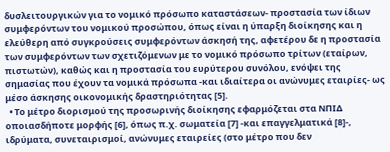δυσλειτουργικών για το νομικό πρόσωπο καταστάσεων- προστασία των ίδιων συμφερόντων του νομικού προσώπου, όπως είναι η ύπαρξη διοίκησης και η ελεύθερη από συγκρούσεις συμφερόντων άσκησή της, αφετέρου δε η προστασία των συμφερόντων των σχετιζόμενων με το νομικό πρόσωπο τρίτων (εταίρων, πιστωτών), καθώς και η προστασία του ευρύτερου συνόλου, ενόψει της σημασίας που έχουν τα νομικά πρόσωπα -και ιδιαίτερα οι ανώνυμες εταιρίες- ως μέσο άσκησης οικονομικής δραστηριότητας [5].
  • Το μέτρο διορισμού της προσωρινής διοίκησης εφαρμόζεται στα ΝΠΙΔ οποιασδήποτε μορφής [6], όπως π.χ. σωματεία [7] -και επαγγελματικά [8]-, ιδρύματα, συνεταιρισμοί, ανώνυμες εταιρείες (στο μέτρο που δεν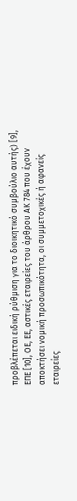προβλέπεται ειδική ρύθμιση για το διοικητικό συμβούλιο αυτής) [9], ΕΠΕ [10], ΟΕ, ΕΕ, αστικές εταιρείες του άρθρου ΑΚ 784 που έχουν αποκτήσει νομική προσωπικότητα, οι συμμετοχικές ή αφανείς εταιρείες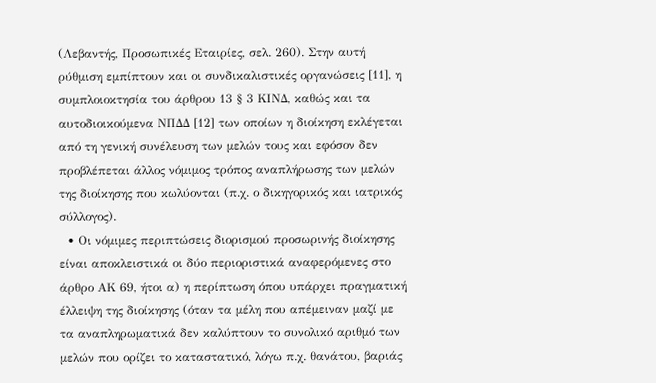(Λεβαντής, Προσωπικές Εταιρίες, σελ. 260). Στην αυτή ρύθμιση εμπίπτουν και οι συνδικαλιστικές οργανώσεις [11], η συμπλοιοκτησία του άρθρου 13 § 3 ΚΙΝΔ, καθώς και τα αυτοδιοικούμενα ΝΠΔΔ [12] των οποίων η διοίκηση εκλέγεται από τη γενική συνέλευση των μελών τους και εφόσον δεν προβλέπεται άλλος νόμιμος τρόπος αναπλήρωσης των μελών της διοίκησης που κωλύονται (π.χ. ο δικηγορικός και ιατρικός σύλλογος).
  • Οι νόμιμες περιπτώσεις διορισμού προσωρινής διοίκησης είναι αποκλειστικά οι δύο περιοριστικά αναφερόμενες στο άρθρο ΑΚ 69, ήτοι α) η περίπτωση όπου υπάρχει πραγματική έλλειψη της διοίκησης (όταν τα μέλη που απέμειναν μαζί με τα αναπληρωματικά δεν καλύπτουν το συνολικό αριθμό των μελών που ορίζει το καταστατικό, λόγω π.χ. θανάτου, βαριάς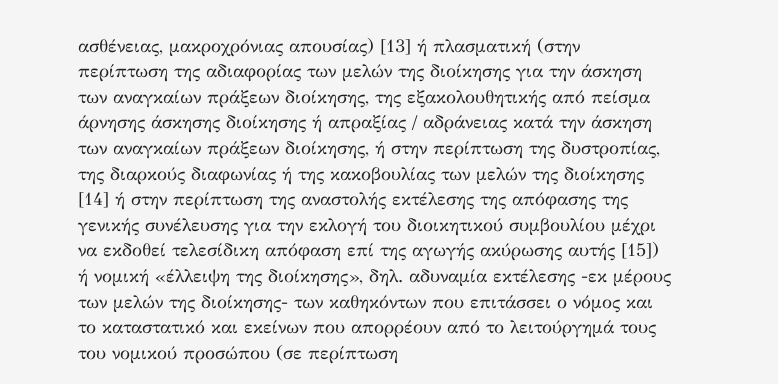ασθένειας, μακροχρόνιας απουσίας) [13] ή πλασματική (στην περίπτωση της αδιαφορίας των μελών της διοίκησης για την άσκηση των αναγκαίων πράξεων διοίκησης, της εξακολουθητικής από πείσμα άρνησης άσκησης διοίκησης ή απραξίας / αδράνειας κατά την άσκηση των αναγκαίων πράξεων διοίκησης, ή στην περίπτωση της δυστροπίας, της διαρκούς διαφωνίας ή της κακοβουλίας των μελών της διοίκησης [14] ή στην περίπτωση της αναστολής εκτέλεσης της απόφασης της γενικής συνέλευσης για την εκλογή του διοικητικού συμβουλίου μέχρι να εκδοθεί τελεσίδικη απόφαση επί της αγωγής ακύρωσης αυτής [15]) ή νομική «έλλειψη της διοίκησης», δηλ. αδυναμία εκτέλεσης -εκ μέρους των μελών της διοίκησης- των καθηκόντων που επιτάσσει ο νόμος και το καταστατικό και εκείνων που απορρέουν από το λειτούργημά τους του νομικού προσώπου (σε περίπτωση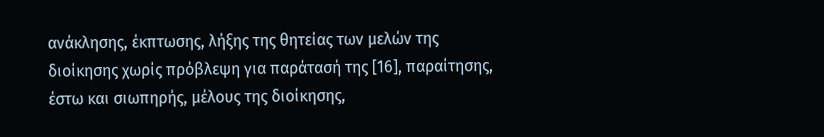ανάκλησης, έκπτωσης, λήξης της θητείας των μελών της διοίκησης χωρίς πρόβλεψη για παράτασή της [16], παραίτησης, έστω και σιωπηρής, μέλους της διοίκησης,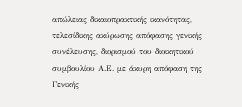απώλειας δικαιοπρακτικής ικανότητας, τελεσίδικης ακύρωσης απόφασης γενικής συνέλευσης, διορισμού του διοικητικού συμβουλίου Α.Ε. με άκυρη απόφαση της Γενικής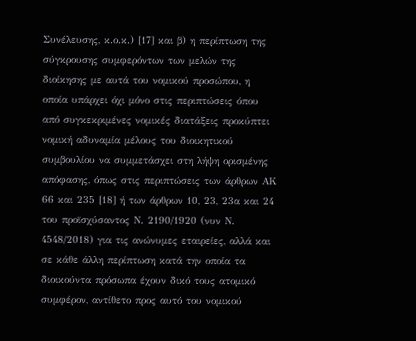Συνέλευσης, κ.ο.κ.) [17] και β) η περίπτωση της σύγκρουσης συμφερόντων των μελών της διοίκησης με αυτά του νομικού προσώπου, η οποία υπάρχει όχι μόνο στις περιπτώσεις όπου από συγκεκριμένες νομικές διατάξεις προκύπτει νομική αδυναμία μέλους του διοικητικού συμβουλίου να συμμετάσχει στη λήψη ορισμένης απόφασης, όπως στις περιπτώσεις των άρθρων ΑΚ 66 και 235 [18] ή των άρθρων 10, 23, 23α και 24 του προϊσχύσαντος Ν. 2190/1920 (νυν Ν. 4548/2018) για τις ανώνυμες εταιρείες, αλλά και σε κάθε άλλη περίπτωση κατά την οποία τα διοικούντα πρόσωπα έχουν δικό τους ατομικό συμφέρον, αντίθετο προς αυτό του νομικού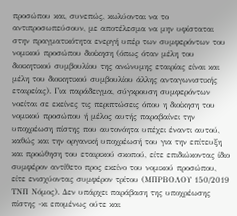προσώπου και, συνεπώς, κωλύονται να το αντιπροσωπεύσουν, με αποτέλεσμα να μην υφίσταται στην πραγματικότητα ενεργή υπέρ των συμφερόντων του νομικού προσώπου διοίκηση (όπως όταν μέλη του διοικητικού συμβουλίου της ανώνυμης εταιρίας είναι και μέλη του διοικητικού συμβουλίου άλλης ανταγωνιστικής εταιρείας). Για παράδειγμα, σύγκρουση συμφερόντων νοείται σε εκείνες τις περιπτώσεις όπου η διοίκηση του νομικού προσώπου ή μέλος αυτής παραβαίνει την υποχρέωση πίστης που αυτονόητα υπέχει έναντι αυτού, καθώς και την οργανική υποχρέωσή του για την επίτευξη και προώθηση του εταιρικού σκοπού, είτε επιδιώκοντας ίδιο συμφέρον αντίθετο προς εκείνο του νομικού προσώπου, είτε ενισχύοντας συμφέρον τρίτου (ΜΠΡΒΟΛΟΥ 150/2019 ΤΝΠ Νόμος). Δεν υπάρχει παράβαση της υποχρέωσης πίστης -κι επομένως ούτε και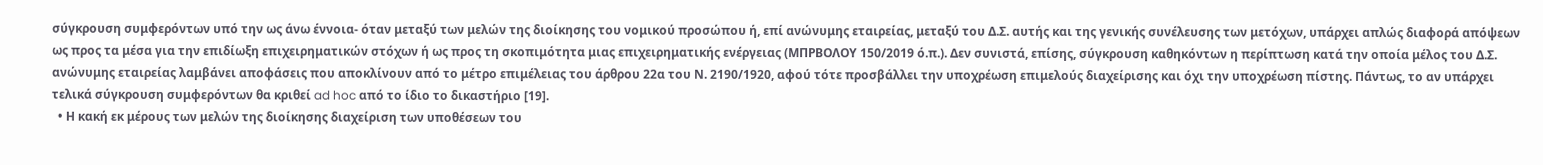σύγκρουση συμφερόντων υπό την ως άνω έννοια- όταν μεταξύ των μελών της διοίκησης του νομικού προσώπου ή, επί ανώνυμης εταιρείας, μεταξύ του Δ.Σ. αυτής και της γενικής συνέλευσης των μετόχων, υπάρχει απλώς διαφορά απόψεων ως προς τα μέσα για την επιδίωξη επιχειρηματικών στόχων ή ως προς τη σκοπιμότητα μιας επιχειρηματικής ενέργειας (ΜΠΡΒΟΛΟΥ 150/2019 ό.π.). Δεν συνιστά, επίσης, σύγκρουση καθηκόντων η περίπτωση κατά την οποία μέλος του Δ.Σ. ανώνυμης εταιρείας λαμβάνει αποφάσεις που αποκλίνουν από το μέτρο επιμέλειας του άρθρου 22α του Ν. 2190/1920, αφού τότε προσβάλλει την υποχρέωση επιμελούς διαχείρισης και όχι την υποχρέωση πίστης. Πάντως, το αν υπάρχει τελικά σύγκρουση συμφερόντων θα κριθεί ad hoc από το ίδιο το δικαστήριο [19].
  • Η κακή εκ μέρους των μελών της διοίκησης διαχείριση των υποθέσεων του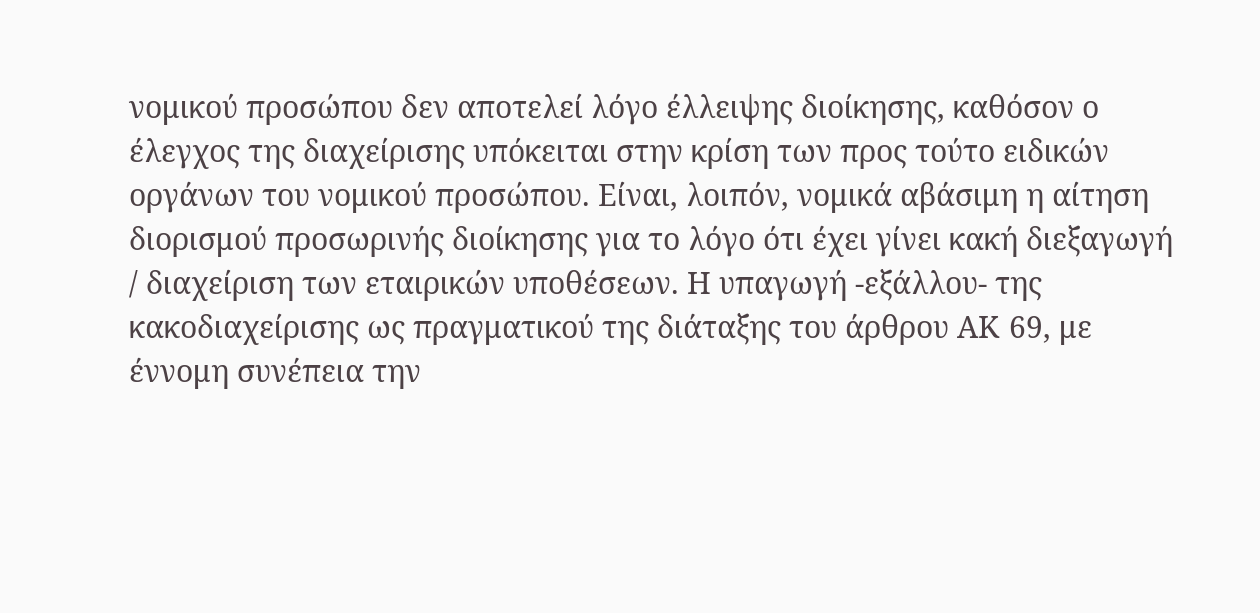νομικού προσώπου δεν αποτελεί λόγο έλλειψης διοίκησης, καθόσον ο έλεγχος της διαχείρισης υπόκειται στην κρίση των προς τούτο ειδικών οργάνων του νομικού προσώπου. Είναι, λοιπόν, νομικά αβάσιμη η αίτηση διορισμού προσωρινής διοίκησης για το λόγο ότι έχει γίνει κακή διεξαγωγή / διαχείριση των εταιρικών υποθέσεων. Η υπαγωγή -εξάλλου- της κακοδιαχείρισης ως πραγματικού της διάταξης του άρθρου ΑΚ 69, με έννομη συνέπεια την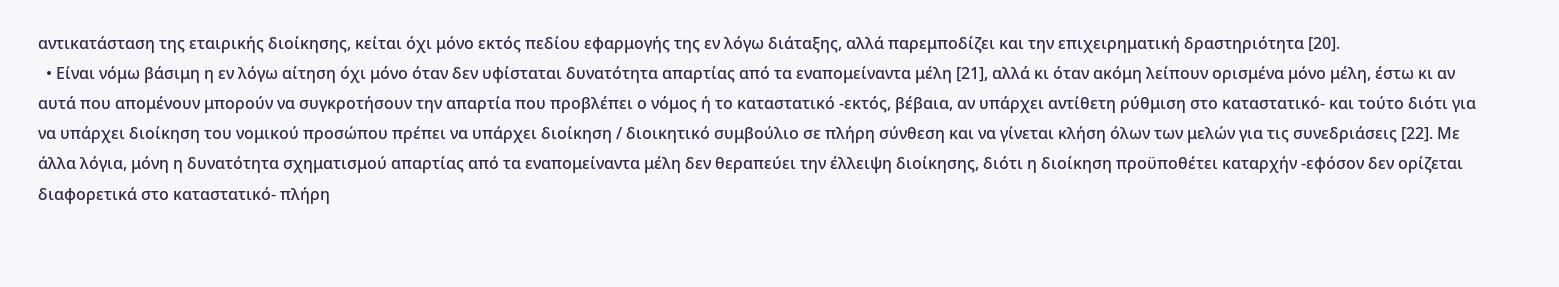αντικατάσταση της εταιρικής διοίκησης, κείται όχι μόνο εκτός πεδίου εφαρμογής της εν λόγω διάταξης, αλλά παρεμποδίζει και την επιχειρηματική δραστηριότητα [20].
  • Είναι νόμω βάσιμη η εν λόγω αίτηση όχι μόνο όταν δεν υφίσταται δυνατότητα απαρτίας από τα εναπομείναντα μέλη [21], αλλά κι όταν ακόμη λείπουν ορισμένα μόνο μέλη, έστω κι αν αυτά που απομένουν μπορούν να συγκροτήσουν την απαρτία που προβλέπει ο νόμος ή το καταστατικό -εκτός, βέβαια, αν υπάρχει αντίθετη ρύθμιση στο καταστατικό- και τούτο διότι για να υπάρχει διοίκηση του νομικού προσώπου πρέπει να υπάρχει διοίκηση / διοικητικό συμβούλιο σε πλήρη σύνθεση και να γίνεται κλήση όλων των μελών για τις συνεδριάσεις [22]. Με άλλα λόγια, μόνη η δυνατότητα σχηματισμού απαρτίας από τα εναπομείναντα μέλη δεν θεραπεύει την έλλειψη διοίκησης, διότι η διοίκηση προϋποθέτει καταρχήν -εφόσον δεν ορίζεται διαφορετικά στο καταστατικό- πλήρη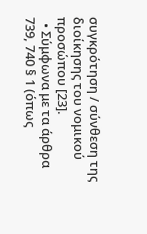συγκρότηση / σύνθεση της διοίκησης του νομικού προσώπου [23].
  • Σύμφωνα με τα άρθρα 739, 740 § 1 (όπως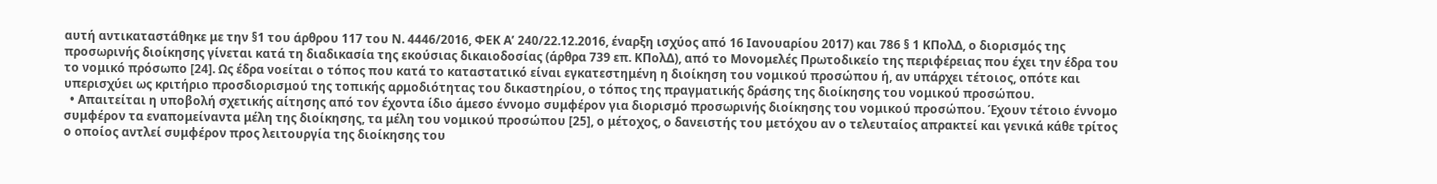αυτή αντικαταστάθηκε με την §1 του άρθρου 117 του Ν. 4446/2016, ΦΕΚ Α’ 240/22.12.2016, έναρξη ισχύος από 16 Ιανουαρίου 2017) και 786 § 1 ΚΠολΔ, ο διορισμός της προσωρινής διοίκησης γίνεται κατά τη διαδικασία της εκούσιας δικαιοδοσίας (άρθρα 739 επ. ΚΠολΔ), από το Μονομελές Πρωτοδικείο της περιφέρειας που έχει την έδρα του το νομικό πρόσωπο [24]. Ως έδρα νοείται ο τόπος που κατά το καταστατικό είναι εγκατεστημένη η διοίκηση του νομικού προσώπου ή, αν υπάρχει τέτοιος, οπότε και υπερισχύει ως κριτήριο προσδιορισμού της τοπικής αρμοδιότητας του δικαστηρίου, ο τόπος της πραγματικής δράσης της διοίκησης του νομικού προσώπου.
  • Απαιτείται η υποβολή σχετικής αίτησης από τον έχοντα ίδιο άμεσο έννομο συμφέρον για διορισμό προσωρινής διοίκησης του νομικού προσώπου. Έχουν τέτοιο έννομο συμφέρον τα εναπομείναντα μέλη της διοίκησης, τα μέλη του νομικού προσώπου [25], ο μέτοχος, ο δανειστής του μετόχου αν ο τελευταίος απρακτεί και γενικά κάθε τρίτος ο οποίος αντλεί συμφέρον προς λειτουργία της διοίκησης του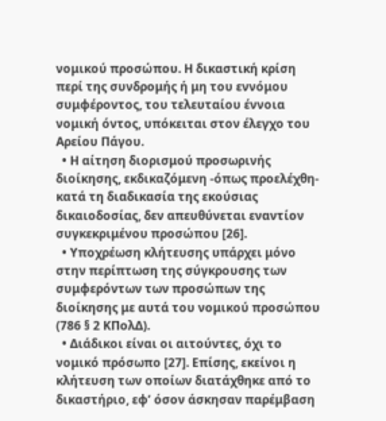νομικού προσώπου. Η δικαστική κρίση περί της συνδρομής ή μη του εννόμου συμφέροντος, του τελευταίου έννοια νομική όντος, υπόκειται στον έλεγχο του Αρείου Πάγου.
  • Η αίτηση διορισμού προσωρινής διοίκησης, εκδικαζόμενη -όπως προελέχθη- κατά τη διαδικασία της εκούσιας δικαιοδοσίας, δεν απευθύνεται εναντίον συγκεκριμένου προσώπου [26].
  • Υποχρέωση κλήτευσης υπάρχει μόνο στην περίπτωση της σύγκρουσης των συμφερόντων των προσώπων της διοίκησης με αυτά του νομικού προσώπου (786 § 2 ΚΠολΔ).
  • Διάδικοι είναι οι αιτούντες, όχι το νομικό πρόσωπο [27]. Επίσης, εκείνοι η κλήτευση των οποίων διατάχθηκε από το δικαστήριο, εφ’ όσον άσκησαν παρέμβαση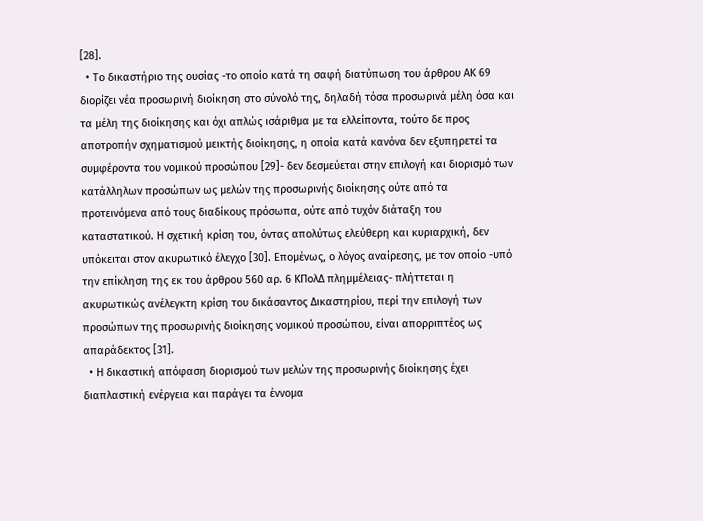[28].
  • Το δικαστήριο της ουσίας -το οποίο κατά τη σαφή διατύπωση του άρθρου ΑΚ 69 διορίζει νέα προσωρινή διοίκηση στο σύνολό της, δηλαδή τόσα προσωρινά μέλη όσα και τα μέλη της διοίκησης και όχι απλώς ισάριθμα με τα ελλείποντα, τούτο δε προς αποτροπήν σχηματισμού μεικτής διοίκησης, η οποία κατά κανόνα δεν εξυπηρετεί τα συμφέροντα του νομικού προσώπου [29]- δεν δεσμεύεται στην επιλογή και διορισμό των κατάλληλων προσώπων ως μελών της προσωρινής διοίκησης ούτε από τα προτεινόμενα από τους διαδίκους πρόσωπα, ούτε από τυχόν διάταξη του καταστατικού. Η σχετική κρίση του, όντας απολύτως ελεύθερη και κυριαρχική, δεν υπόκειται στον ακυρωτικό έλεγχο [30]. Επομένως, ο λόγος αναίρεσης, με τον οποίο -υπό την επίκληση της εκ του άρθρου 560 αρ. 6 ΚΠολΔ πλημμέλειας- πλήττεται η ακυρωτικώς ανέλεγκτη κρίση του δικάσαντος Δικαστηρίου, περί την επιλογή των προσώπων της προσωρινής διοίκησης νομικού προσώπου, είναι απορριπτέος ως απαράδεκτος [31].
  • Η δικαστική απόφαση διορισμού των μελών της προσωρινής διοίκησης έχει διαπλαστική ενέργεια και παράγει τα έννομα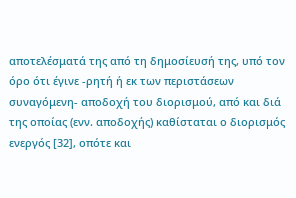αποτελέσματά της από τη δημοσίευσή της, υπό τον όρο ότι έγινε -ρητή ή εκ των περιστάσεων συναγόμενη- αποδοχή του διορισμού, από και διά της οποίας (ενν. αποδοχής) καθίσταται ο διορισμός ενεργός [32], οπότε και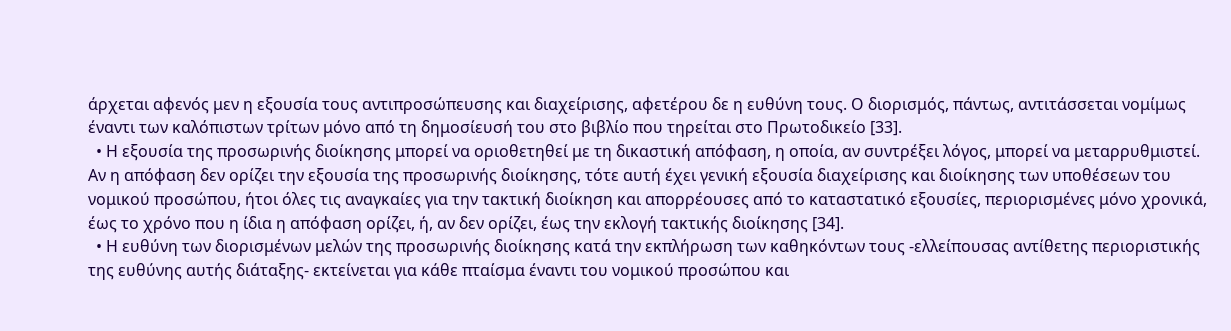άρχεται αφενός μεν η εξουσία τους αντιπροσώπευσης και διαχείρισης, αφετέρου δε η ευθύνη τους. Ο διορισμός, πάντως, αντιτάσσεται νομίμως έναντι των καλόπιστων τρίτων μόνο από τη δημοσίευσή του στο βιβλίο που τηρείται στο Πρωτοδικείο [33].
  • Η εξουσία της προσωρινής διοίκησης μπορεί να οριοθετηθεί με τη δικαστική απόφαση, η οποία, αν συντρέξει λόγος, μπορεί να μεταρρυθμιστεί. Αν η απόφαση δεν ορίζει την εξουσία της προσωρινής διοίκησης, τότε αυτή έχει γενική εξουσία διαχείρισης και διοίκησης των υποθέσεων του νομικού προσώπου, ήτοι όλες τις αναγκαίες για την τακτική διοίκηση και απορρέουσες από το καταστατικό εξουσίες, περιορισμένες μόνο χρονικά, έως το χρόνο που η ίδια η απόφαση ορίζει, ή, αν δεν ορίζει, έως την εκλογή τακτικής διοίκησης [34].
  • Η ευθύνη των διορισμένων μελών της προσωρινής διοίκησης κατά την εκπλήρωση των καθηκόντων τους -ελλείπουσας αντίθετης περιοριστικής της ευθύνης αυτής διάταξης- εκτείνεται για κάθε πταίσμα έναντι του νομικού προσώπου και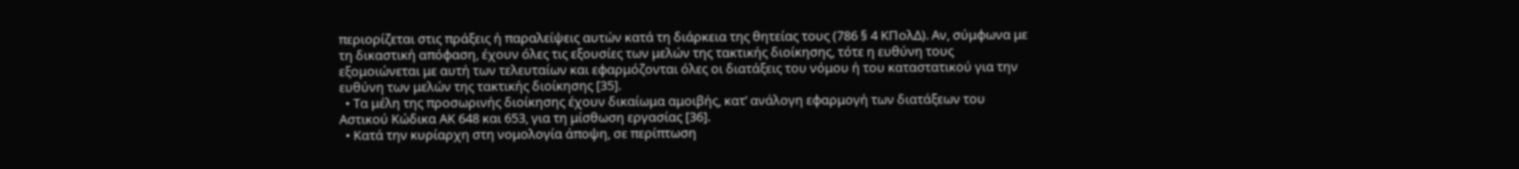περιορίζεται στις πράξεις ή παραλείψεις αυτών κατά τη διάρκεια της θητείας τους (786 § 4 ΚΠολΔ). Αν, σύμφωνα με τη δικαστική απόφαση, έχουν όλες τις εξουσίες των μελών της τακτικής διοίκησης, τότε η ευθύνη τους εξομοιώνεται με αυτή των τελευταίων και εφαρμόζονται όλες οι διατάξεις του νόμου ή του καταστατικού για την ευθύνη των μελών της τακτικής διοίκησης [35].
  • Τα μέλη της προσωρινής διοίκησης έχουν δικαίωμα αμοιβής, κατ’ ανάλογη εφαρμογή των διατάξεων του Αστικού Κώδικα ΑΚ 648 και 653, για τη μίσθωση εργασίας [36].
  • Κατά την κυρίαρχη στη νομολογία άποψη, σε περίπτωση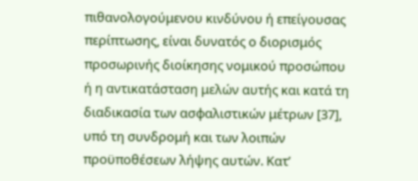πιθανολογούμενου κινδύνου ή επείγουσας περίπτωσης, είναι δυνατός ο διορισμός προσωρινής διοίκησης νομικού προσώπου ή η αντικατάσταση μελών αυτής και κατά τη διαδικασία των ασφαλιστικών μέτρων [37], υπό τη συνδρομή και των λοιπών προϋποθέσεων λήψης αυτών. Κατ’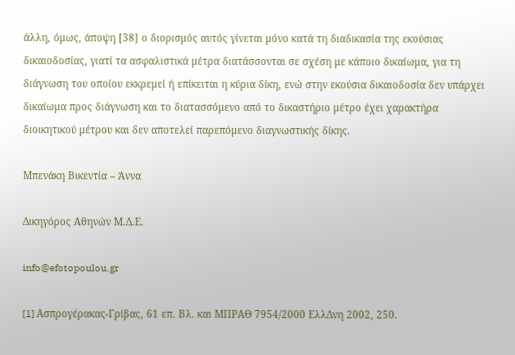άλλη, όμως, άποψη [38] ο διορισμός αυτός γίνεται μόνο κατά τη διαδικασία της εκούσιας δικαιοδοσίας, γιατί τα ασφαλιστικά μέτρα διατάσσονται σε σχέση με κάποιο δικαίωμα, για τη διάγνωση του οποίου εκκρεμεί ή επίκειται η κύρια δίκη, ενώ στην εκούσια δικαιοδοσία δεν υπάρχει δικαίωμα προς διάγνωση και το διατασσόμενο από το δικαστήριο μέτρο έχει χαρακτήρα διοικητικού μέτρου και δεν αποτελεί παρεπόμενο διαγνωστικής δίκης.

Μπενάκη Βικεντία – Άννα

Δικηγόρος Αθηνών Μ.Δ.Ε.

info@efotopoulou.gr

[1] Aσπρογέρακας-Γρίβας, 61 επ. Βλ. και ΜΠΡΑΘ 7954/2000 ΕλλΔνη 2002, 250.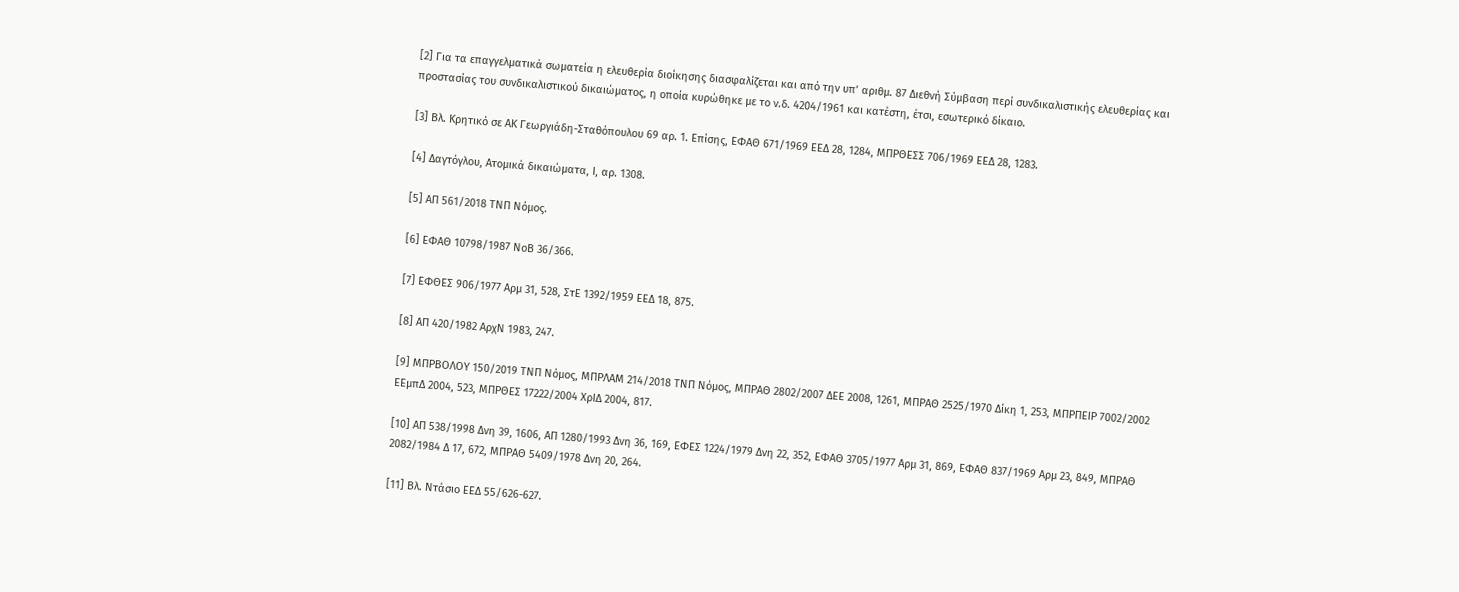[2] Για τα επαγγελματικά σωματεία η ελευθερία διοίκησης διασφαλίζεται και από την υπ’ αριθμ. 87 Διεθνή Σύμβαση περί συνδικαλιστικής ελευθερίας και προστασίας του συνδικαλιστικού δικαιώματος, η οποία κυρώθηκε με το ν.δ. 4204/1961 και κατέστη, έτσι, εσωτερικό δίκαιο.

[3] Βλ. Κρητικό σε ΑΚ Γεωργιάδη-Σταθόπουλου 69 αρ. 1. Επίσης, ΕΦΑΘ 671/1969 ΕΕΔ 28, 1284, ΜΠΡΘΕΣΣ 706/1969 ΕΕΔ 28, 1283.

[4] Δαγτόγλου, Ατομικά δικαιώματα, Ι, αρ. 1308.

[5] ΑΠ 561/2018 ΤΝΠ Νόμος.

[6] ΕΦΑΘ 10798/1987 ΝοΒ 36/366.

[7] ΕΦΘΕΣ 906/1977 Αρμ 31, 528, ΣτΕ 1392/1959 ΕΕΔ 18, 875.

[8] ΑΠ 420/1982 ΑρχΝ 1983, 247.

[9] ΜΠΡΒΟΛΟΥ 150/2019 ΤΝΠ Νόμος, ΜΠΡΛΑΜ 214/2018 ΤΝΠ Νόμος, ΜΠΡΑΘ 2802/2007 ΔΕΕ 2008, 1261, ΜΠΡΑΘ 2525/1970 Δίκη 1, 253, ΜΠΡΠΕΙΡ 7002/2002 ΕΕμπΔ 2004, 523, ΜΠΡΘΕΣ 17222/2004 ΧρΙΔ 2004, 817.

[10] ΑΠ 538/1998 Δνη 39, 1606, ΑΠ 1280/1993 Δνη 36, 169, ΕΦΕΣ 1224/1979 Δνη 22, 352, ΕΦΑΘ 3705/1977 Αρμ 31, 869, ΕΦΑΘ 837/1969 Αρμ 23, 849, ΜΠΡΑΘ 2082/1984 Δ 17, 672, ΜΠΡΑΘ 5409/1978 Δνη 20, 264.

[11] Βλ. Ντάσιο ΕΕΔ 55/626-627.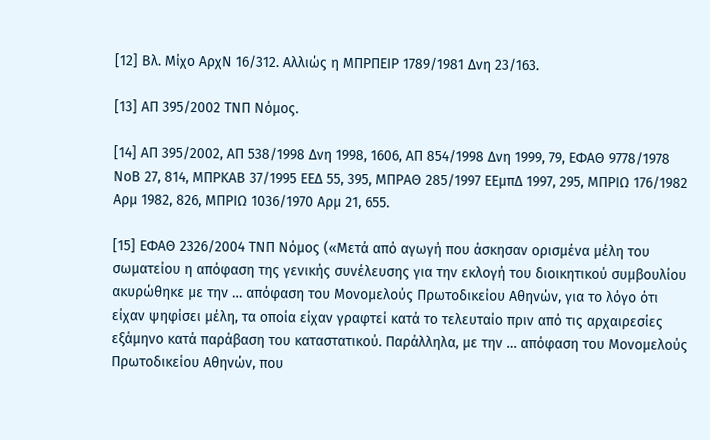[12] Βλ. Μίχο ΑρχΝ 16/312. Αλλιώς η ΜΠΡΠΕΙΡ 1789/1981 Δνη 23/163.

[13] ΑΠ 395/2002 ΤΝΠ Νόμος.

[14] ΑΠ 395/2002, ΑΠ 538/1998 Δνη 1998, 1606, ΑΠ 854/1998 Δνη 1999, 79, ΕΦΑΘ 9778/1978 ΝοΒ 27, 814, ΜΠΡΚΑΒ 37/1995 ΕΕΔ 55, 395, ΜΠΡΑΘ 285/1997 ΕΕμπΔ 1997, 295, ΜΠΡΙΩ 176/1982 Αρμ 1982, 826, ΜΠΡΙΩ 1036/1970 Αρμ 21, 655.

[15] ΕΦΑΘ 2326/2004 ΤΝΠ Νόμος («Μετά από αγωγή που άσκησαν ορισμένα μέλη του σωματείου η απόφαση της γενικής συνέλευσης για την εκλογή του διοικητικού συμβουλίου ακυρώθηκε με την … απόφαση του Μονομελούς Πρωτοδικείου Αθηνών, για το λόγο ότι είχαν ψηφίσει μέλη, τα οποία είχαν γραφτεί κατά το τελευταίο πριν από τις αρχαιρεσίες εξάμηνο κατά παράβαση του καταστατικού. Παράλληλα, με την … απόφαση του Μονομελούς Πρωτοδικείου Αθηνών, που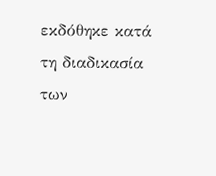εκδόθηκε κατά τη διαδικασία των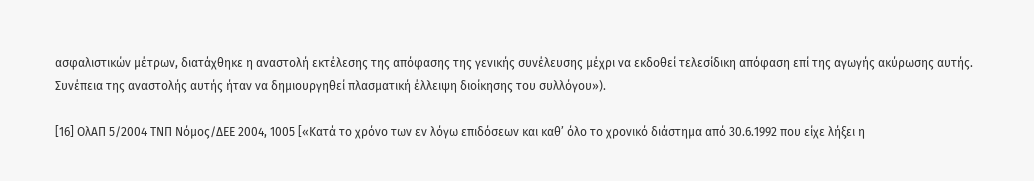ασφαλιστικών μέτρων, διατάχθηκε η αναστολή εκτέλεσης της απόφασης της γενικής συνέλευσης μέχρι να εκδοθεί τελεσίδικη απόφαση επί της αγωγής ακύρωσης αυτής. Συνέπεια της αναστολής αυτής ήταν να δημιουργηθεί πλασματική έλλειψη διοίκησης του συλλόγου»).

[16] ΟλΑΠ 5/2004 ΤΝΠ Νόμος/ΔΕΕ 2004, 1005 [«Κατά το χρόνο των εν λόγω επιδόσεων και καθ’ όλο το χρονικό διάστημα από 30.6.1992 που είχε λήξει η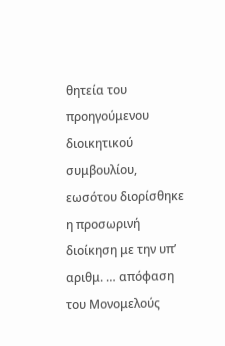θητεία του προηγούμενου διοικητικού συμβουλίου, εωσότου διορίσθηκε η προσωρινή διοίκηση με την υπ’ αριθμ. … απόφαση του Μονομελούς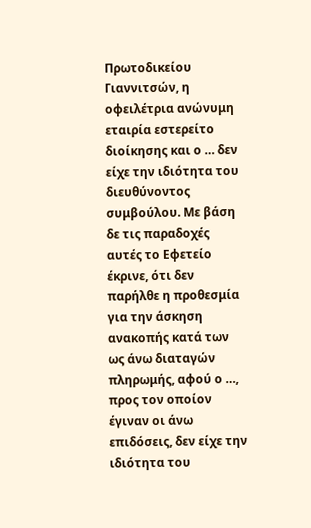Πρωτοδικείου Γιαννιτσών, η οφειλέτρια ανώνυμη εταιρία εστερείτο διοίκησης και ο … δεν είχε την ιδιότητα του διευθύνοντος συμβούλου. Με βάση δε τις παραδοχές αυτές το Εφετείο έκρινε, ότι δεν παρήλθε η προθεσμία για την άσκηση ανακοπής κατά των ως άνω διαταγών πληρωμής, αφού ο …, προς τον οποίον έγιναν οι άνω επιδόσεις, δεν είχε την ιδιότητα του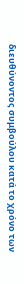διευθύνοντος συμβούλου κατά το χρόνο των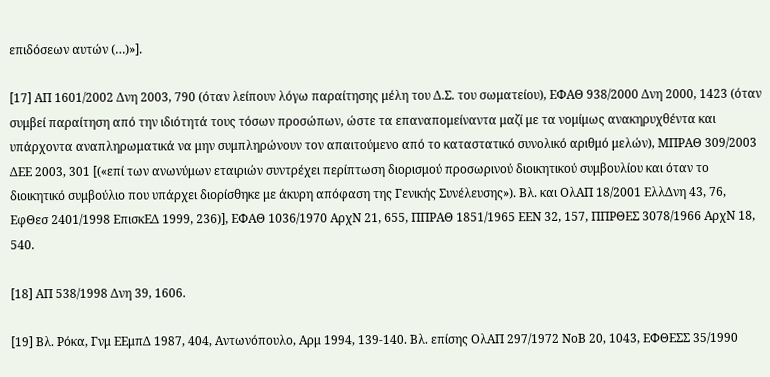επιδόσεων αυτών (…)»].

[17] ΑΠ 1601/2002 Δνη 2003, 790 (όταν λείπουν λόγω παραίτησης μέλη του Δ.Σ. του σωματείου), ΕΦΑΘ 938/2000 Δνη 2000, 1423 (όταν συμβεί παραίτηση από την ιδιότητά τους τόσων προσώπων, ώστε τα επαναπομείναντα μαζί με τα νομίμως ανακηρυχθέντα και υπάρχοντα αναπληρωματικά να μην συμπληρώνουν τον απαιτούμενο από το καταστατικό συνολικό αριθμό μελών), ΜΠΡΑΘ 309/2003 ΔΕΕ 2003, 301 [(«επί των ανωνύμων εταιριών συντρέχει περίπτωση διορισμού προσωρινού διοικητικού συμβουλίου και όταν το διοικητικό συμβούλιο που υπάρχει διορίσθηκε με άκυρη απόφαση της Γενικής Συνέλευσης»). Βλ. και ΟλΑΠ 18/2001 ΕλλΔνη 43, 76, ΕφΘεσ 2401/1998 ΕπισκΕΔ 1999, 236)], ΕΦΑΘ 1036/1970 ΑρχΝ 21, 655, ΠΠΡΑΘ 1851/1965 ΕΕΝ 32, 157, ΠΠΡΘΕΣ 3078/1966 ΑρχΝ 18, 540.

[18] ΑΠ 538/1998 Δνη 39, 1606.

[19] Βλ. Ρόκα, Γνμ ΕΕμπΔ 1987, 404, Αντωνόπουλο, Αρμ 1994, 139-140. Βλ. επίσης ΟλΑΠ 297/1972 ΝοΒ 20, 1043, ΕΦΘΕΣΣ 35/1990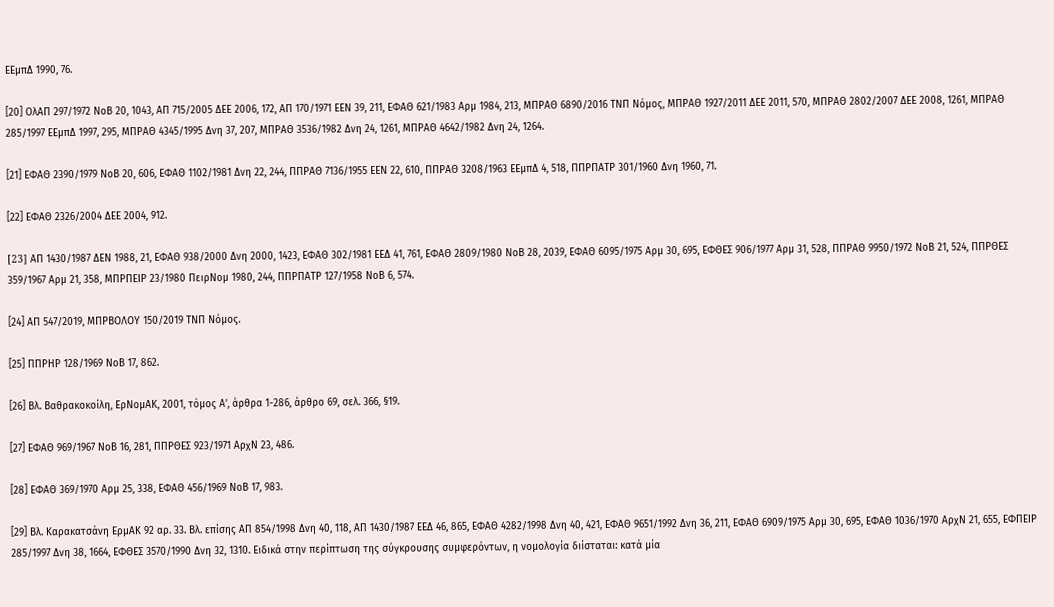ΕΕμπΔ 1990, 76.

[20] ΟλΑΠ 297/1972 ΝοΒ 20, 1043, ΑΠ 715/2005 ΔΕΕ 2006, 172, ΑΠ 170/1971 ΕΕΝ 39, 211, ΕΦΑΘ 621/1983 Αρμ 1984, 213, ΜΠΡΑΘ 6890/2016 ΤΝΠ Νόμος, ΜΠΡΑΘ 1927/2011 ΔΕΕ 2011, 570, ΜΠΡΑΘ 2802/2007 ΔΕΕ 2008, 1261, ΜΠΡΑΘ 285/1997 ΕΕμπΔ 1997, 295, ΜΠΡΑΘ 4345/1995 Δνη 37, 207, ΜΠΡΑΘ 3536/1982 Δνη 24, 1261, ΜΠΡΑΘ 4642/1982 Δνη 24, 1264.

[21] ΕΦΑΘ 2390/1979 ΝοΒ 20, 606, ΕΦΑΘ 1102/1981 Δνη 22, 244, ΠΠΡΑΘ 7136/1955 ΕΕΝ 22, 610, ΠΠΡΑΘ 3208/1963 ΕΕμπΔ 4, 518, ΠΠΡΠΑΤΡ 301/1960 Δνη 1960, 71.

[22] ΕΦΑΘ 2326/2004 ΔΕΕ 2004, 912.

[23] AΠ 1430/1987 ΔΕN 1988, 21, ΕΦΑΘ 938/2000 Δνη 2000, 1423, ΕΦΑΘ 302/1981 ΕΕΔ 41, 761, ΕΦΑΘ 2809/1980 ΝοΒ 28, 2039, ΕΦΑΘ 6095/1975 Αρμ 30, 695, ΕΦΘΕΣ 906/1977 Αρμ 31, 528, ΠΠΡΑΘ 9950/1972 ΝοΒ 21, 524, ΠΠΡΘΕΣ 359/1967 Αρμ 21, 358, ΜΠΡΠΕΙΡ 23/1980 ΠειρΝομ 1980, 244, ΠΠΡΠΑΤΡ 127/1958 ΝοΒ 6, 574.

[24] ΑΠ 547/2019, ΜΠΡΒΟΛΟΥ 150/2019 ΤΝΠ Νόμος.

[25] ΠΠΡΗΡ 128/1969 ΝοΒ 17, 862.

[26] Βλ. Βαθρακοκοίλη, ΕρΝομΑΚ, 2001, τόμος Α’, άρθρα 1-286, άρθρο 69, σελ. 366, §19.

[27] ΕΦΑΘ 969/1967 ΝοΒ 16, 281, ΠΠΡΘΕΣ 923/1971 ΑρχΝ 23, 486.

[28] ΕΦΑΘ 369/1970 Αρμ 25, 338, ΕΦΑΘ 456/1969 ΝοΒ 17, 983.

[29] Βλ. Καρακατσάνη ΕρμΑΚ 92 αρ. 33. Βλ. επίσης ΑΠ 854/1998 Δνη 40, 118, ΑΠ 1430/1987 ΕΕΔ 46, 865, ΕΦΑΘ 4282/1998 Δνη 40, 421, ΕΦΑΘ 9651/1992 Δνη 36, 211, ΕΦΑΘ 6909/1975 Αρμ 30, 695, ΕΦΑΘ 1036/1970 ΑρχΝ 21, 655, ΕΦΠΕΙΡ 285/1997 Δνη 38, 1664, ΕΦΘΕΣ 3570/1990 Δνη 32, 1310. Ειδικά στην περίπτωση της σύγκρουσης συμφερόντων, η νομολογία διίσταται: κατά μία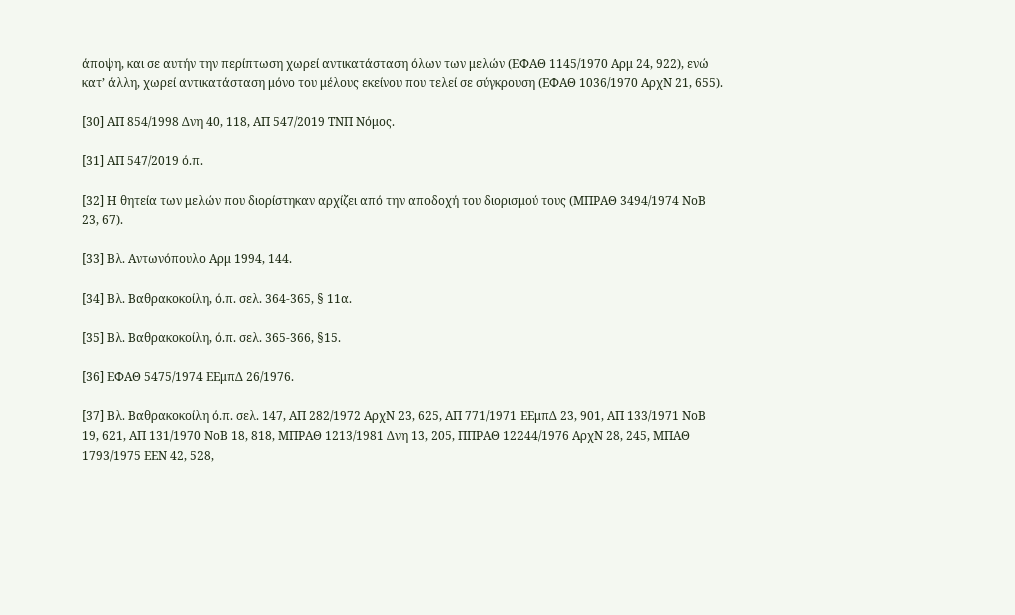άποψη, και σε αυτήν την περίπτωση χωρεί αντικατάσταση όλων των μελών (ΕΦΑΘ 1145/1970 Αρμ 24, 922), ενώ κατ’ άλλη, χωρεί αντικατάσταση μόνο του μέλους εκείνου που τελεί σε σύγκρουση (ΕΦΑΘ 1036/1970 ΑρχΝ 21, 655).

[30] ΑΠ 854/1998 Δνη 40, 118, ΑΠ 547/2019 ΤΝΠ Νόμος.

[31] ΑΠ 547/2019 ό.π.

[32] Η θητεία των μελών που διορίστηκαν αρχίζει από την αποδοχή του διορισμού τους (ΜΠΡΑΘ 3494/1974 ΝοΒ 23, 67).

[33] Βλ. Αντωνόπουλο Αρμ 1994, 144.

[34] Βλ. Βαθρακοκοίλη, ό.π. σελ. 364-365, § 11α.

[35] Βλ. Βαθρακοκοίλη, ό.π. σελ. 365-366, §15.

[36] ΕΦΑΘ 5475/1974 ΕΕμπΔ 26/1976.

[37] Βλ. Βαθρακοκοίλη ό.π. σελ. 147, ΑΠ 282/1972 ΑρχΝ 23, 625, ΑΠ 771/1971 ΕΕμπΔ 23, 901, ΑΠ 133/1971 ΝοΒ 19, 621, ΑΠ 131/1970 ΝοΒ 18, 818, ΜΠΡΑΘ 1213/1981 Δνη 13, 205, ΠΠΡΑΘ 12244/1976 ΑρχΝ 28, 245, ΜΠΑΘ 1793/1975 ΕΕΝ 42, 528,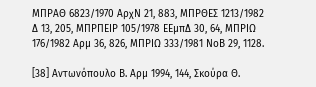ΜΠΡΑΘ 6823/1970 ΑρχΝ 21, 883, ΜΠΡΘΕΣ 1213/1982 Δ 13, 205, ΜΠΡΠΕΙΡ 105/1978 ΕΕμπΔ 30, 64, ΜΠΡΙΩ 176/1982 Αρμ 36, 826, ΜΠΡΙΩ 333/1981 ΝοΒ 29, 1128.

[38] Αντωνόπουλο Β. Αρμ 1994, 144, Σκούρα Θ.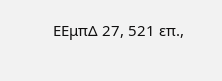ΕΕμπΔ 27, 521 επ.,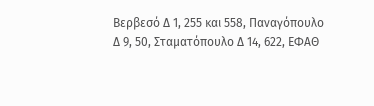Βερβεσό Δ 1, 255 και 558, Παναγόπουλο Δ 9, 50, Σταματόπουλο Δ 14, 622, ΕΦΑΘ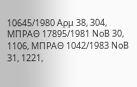10645/1980 Αρμ 38, 304, ΜΠΡΑΘ 17895/1981 ΝοΒ 30, 1106, ΜΠΡΑΘ 1042/1983 ΝοΒ 31, 1221,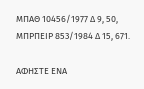ΜΠΑΘ 10456/1977 Δ 9, 50, ΜΠΡΠΕΙΡ 853/1984 Δ 15, 671.

ΑΦΗΣΤΕ ΕΝΑ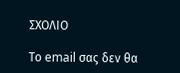ΣΧΟΛΙΟ

Το email σας δεν θα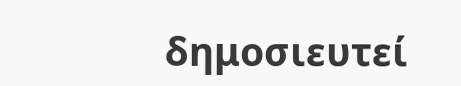δημοσιευτεί